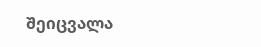შეიცვალა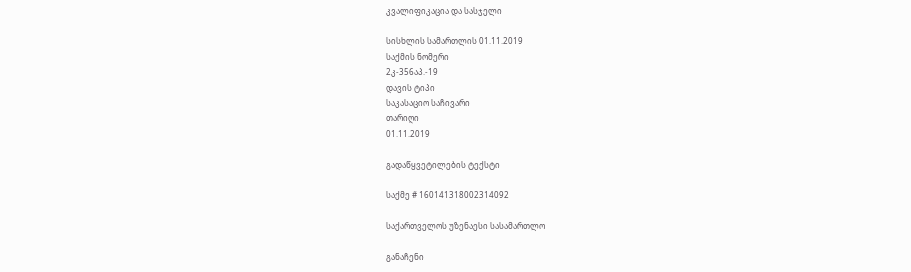კვალიფიკაცია და სასჯელი

სისხლის სამართლის 01.11.2019
საქმის ნომერი
2კ-356აპ.-19
დავის ტიპი
საკასაციო საჩივარი
თარიღი
01.11.2019

გადაწყვეტილების ტექსტი

საქმე # 160141318002314092

საქართველოს უზენაესი სასამართლო

განაჩენი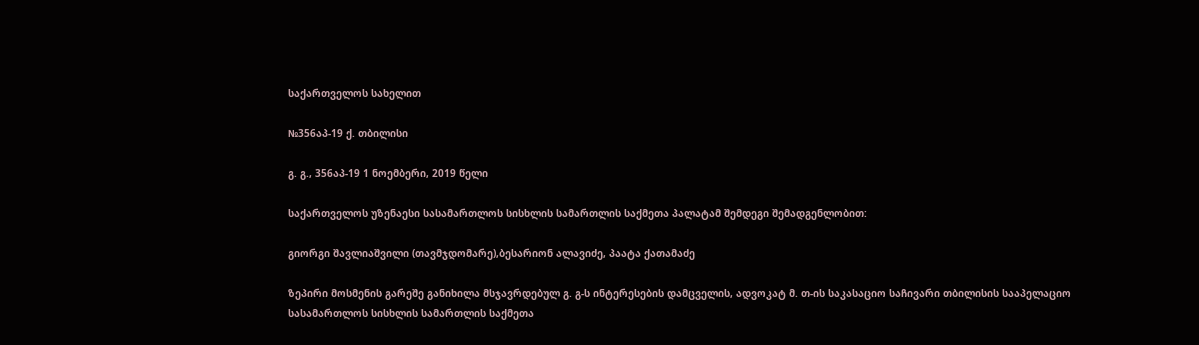საქართველოს სახელით

№356აპ-19 ქ. თბილისი

გ. გ., 356აპ-19 1 ნოემბერი, 2019 წელი

საქართველოს უზენაესი სასამართლოს სისხლის სამართლის საქმეთა პალატამ შემდეგი შემადგენლობით:

გიორგი შავლიაშვილი (თავმჯდომარე),ბესარიონ ალავიძე, პაატა ქათამაძე

ზეპირი მოსმენის გარეშე განიხილა მსჯავრდებულ გ. გ-ს ინტერესების დამცველის, ადვოკატ მ. თ-ის საკასაციო საჩივარი თბილისის სააპელაციო სასამართლოს სისხლის სამართლის საქმეთა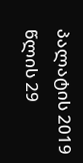პალატის 2019 წლის 29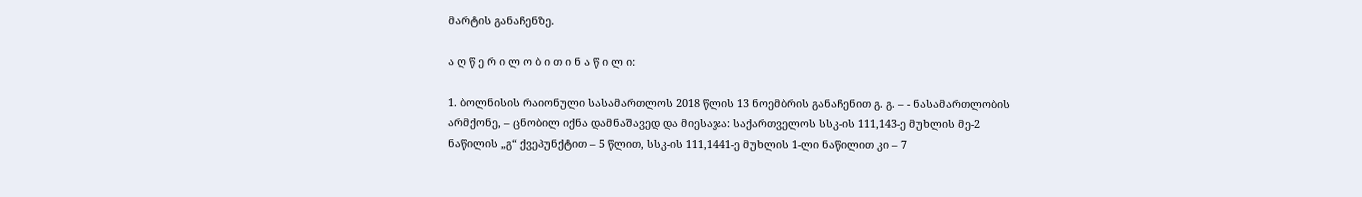მარტის განაჩენზე.

ა ღ წ ე რ ი ლ ო ბ ი თ ი ნ ა წ ი ლ ი:

1. ბოლნისის რაიონული სასამართლოს 2018 წლის 13 ნოემბრის განაჩენით გ. გ. – - ნასამართლობის არმქონე, – ცნობილ იქნა დამნაშავედ და მიესაჯა: საქართველოს სსკ-ის 111,143-ე მუხლის მე-2 ნაწილის „გ“ ქვეპუნქტით – 5 წლით, სსკ-ის 111,1441-ე მუხლის 1-ლი ნაწილით კი – 7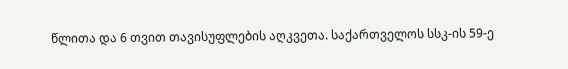წლითა და 6 თვით თავისუფლების აღკვეთა. საქართველოს სსკ-ის 59-ე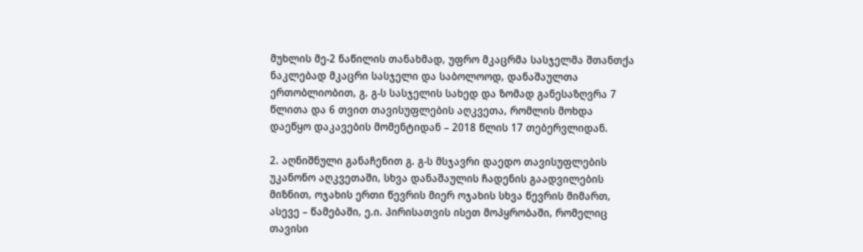მუხლის მე-2 ნაწილის თანახმად, უფრო მკაცრმა სასჯელმა შთანთქა ნაკლებად მკაცრი სასჯელი და საბოლოოდ, დანაშაულთა ერთობლიობით, გ. გ-ს სასჯელის სახედ და ზომად განესაზღვრა 7 წლითა და 6 თვით თავისუფლების აღკვეთა, რომლის მოხდა დაეწყო დაკავების მომენტიდან – 2018 წლის 17 თებერვლიდან.

2. აღნიშნული განაჩენით გ. გ-ს მსჯავრი დაედო თავისუფლების უკანონო აღკვეთაში, სხვა დანაშაულის ჩადენის გაადვილების მიზნით, ოჯახის ერთი წევრის მიერ ოჯახის სხვა წევრის მიმართ, ასევე – წამებაში, ე.ი. პირისათვის ისეთ მოპყრობაში, რომელიც თავისი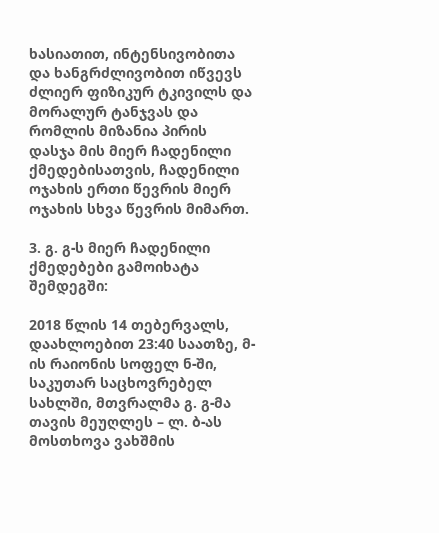ხასიათით, ინტენსივობითა და ხანგრძლივობით იწვევს ძლიერ ფიზიკურ ტკივილს და მორალურ ტანჯვას და რომლის მიზანია პირის დასჯა მის მიერ ჩადენილი ქმედებისათვის, ჩადენილი ოჯახის ერთი წევრის მიერ ოჯახის სხვა წევრის მიმართ.

3. გ. გ-ს მიერ ჩადენილი ქმედებები გამოიხატა შემდეგში:

2018 წლის 14 თებერვალს, დაახლოებით 23:40 საათზე, მ-ის რაიონის სოფელ ნ-ში, საკუთარ საცხოვრებელ სახლში, მთვრალმა გ. გ-მა თავის მეუღლეს – ლ. ბ-ას მოსთხოვა ვახშმის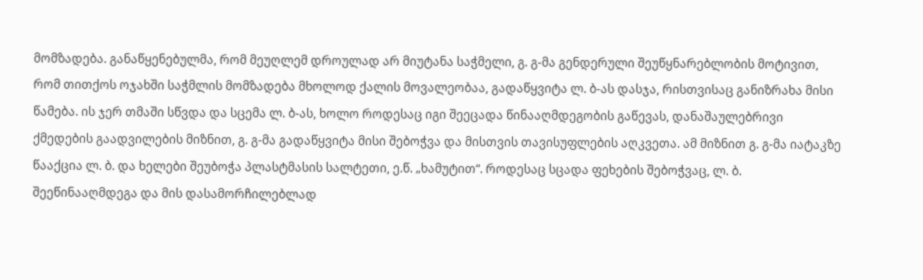მომზადება. განაწყენებულმა, რომ მეუღლემ დროულად არ მიუტანა საჭმელი, გ. გ-მა გენდერული შეუწყნარებლობის მოტივით, რომ თითქოს ოჯახში საჭმლის მომზადება მხოლოდ ქალის მოვალეობაა, გადაწყვიტა ლ. ბ-ას დასჯა, რისთვისაც განიზრახა მისი წამება. ის ჯერ თმაში სწვდა და სცემა ლ. ბ-ას, ხოლო როდესაც იგი შეეცადა წინააღმდეგობის გაწევას, დანაშაულებრივი ქმედების გაადვილების მიზნით, გ. გ-მა გადაწყვიტა მისი შებოჭვა და მისთვის თავისუფლების აღკვეთა. ამ მიზნით გ. გ-მა იატაკზე წააქცია ლ. ბ. და ხელები შეუბოჭა პლასტმასის სალტეთი, ე.წ. „ხამუტით“. როდესაც სცადა ფეხების შებოჭვაც, ლ. ბ. შეეწინააღმდეგა და მის დასამორჩილებლად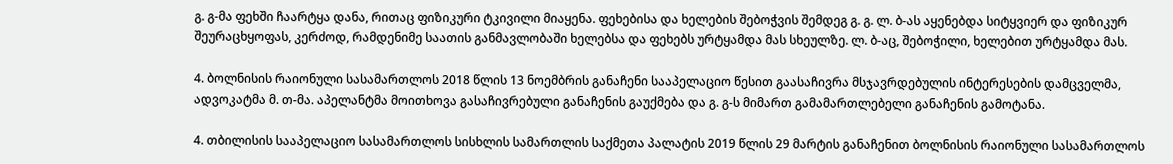გ. გ-მა ფეხში ჩაარტყა დანა, რითაც ფიზიკური ტკივილი მიაყენა. ფეხებისა და ხელების შებოჭვის შემდეგ გ. გ. ლ. ბ-ას აყენებდა სიტყვიერ და ფიზიკურ შეურაცხყოფას, კერძოდ, რამდენიმე საათის განმავლობაში ხელებსა და ფეხებს ურტყამდა მას სხეულზე. ლ. ბ-აც, შებოჭილი, ხელებით ურტყამდა მას.

4. ბოლნისის რაიონული სასამართლოს 2018 წლის 13 ნოემბრის განაჩენი სააპელაციო წესით გაასაჩივრა მსჯავრდებულის ინტერესების დამცველმა, ადვოკატმა მ. თ-მა. აპელანტმა მოითხოვა გასაჩივრებული განაჩენის გაუქმება და გ. გ-ს მიმართ გამამართლებელი განაჩენის გამოტანა.

4. თბილისის სააპელაციო სასამართლოს სისხლის სამართლის საქმეთა პალატის 2019 წლის 29 მარტის განაჩენით ბოლნისის რაიონული სასამართლოს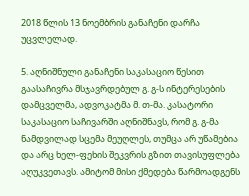2018 წლის 13 ნოემბრის განაჩენი დარჩა უცვლელად.

5. აღნიშნული განაჩენი საკასაციო წესით გაასაჩივრა მსჯავრდებულ გ. გ-ს ინტერესების დამცველმა, ადვოკატმა მ. თ-მა. კასატორი საკასაციო საჩივარში აღნიშნავს, რომ გ. გ-მა ნამდვილად სცემა მეუღლეს, თუმცა არ უწამებია და არც ხელ-ფეხის შეკვრის გზით თავისუფლება აღუკვეთავს. ამიტომ მისი ქმედება წარმოადგენს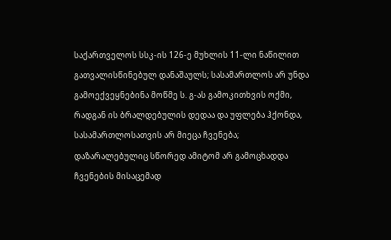საქართველოს სსკ-ის 126-ე მუხლის 11-ლი ნაწილით გათვალისწინებულ დანაშაულს; სასამართლოს არ უნდა გამოექვეყნებინა მოწმე ს. გ-ას გამოკითხვის ოქმი, რადგან ის ბრალდებულის დედაა და უფლება ჰქონდა, სასამართლოსათვის არ მიეცა ჩვენება; დაზარალებულიც სწორედ ამიტომ არ გამოცხადდა ჩვენების მისაცემად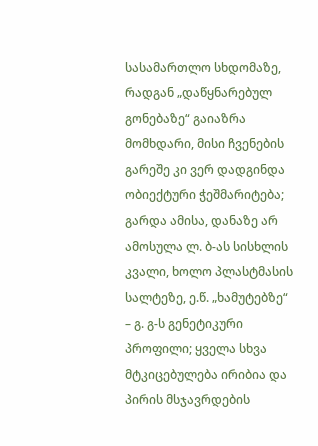სასამართლო სხდომაზე, რადგან „დაწყნარებულ გონებაზე“ გაიაზრა მომხდარი, მისი ჩვენების გარეშე კი ვერ დადგინდა ობიექტური ჭეშმარიტება; გარდა ამისა, დანაზე არ ამოსულა ლ. ბ-ას სისხლის კვალი, ხოლო პლასტმასის სალტეზე, ე.წ. „ხამუტებზე“ – გ. გ-ს გენეტიკური პროფილი; ყველა სხვა მტკიცებულება ირიბია და პირის მსჯავრდების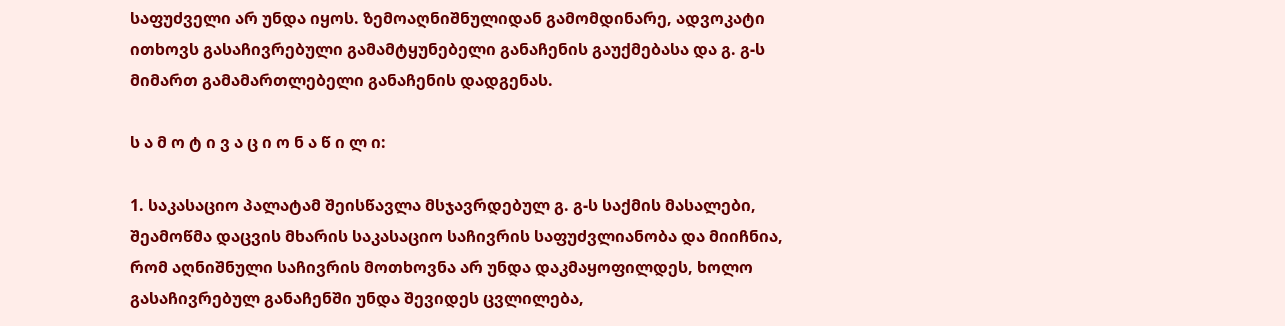საფუძველი არ უნდა იყოს. ზემოაღნიშნულიდან გამომდინარე, ადვოკატი ითხოვს გასაჩივრებული გამამტყუნებელი განაჩენის გაუქმებასა და გ. გ-ს მიმართ გამამართლებელი განაჩენის დადგენას.

ს ა მ ო ტ ი ვ ა ც ი ო ნ ა წ ი ლ ი:

1. საკასაციო პალატამ შეისწავლა მსჯავრდებულ გ. გ-ს საქმის მასალები, შეამოწმა დაცვის მხარის საკასაციო საჩივრის საფუძვლიანობა და მიიჩნია, რომ აღნიშნული საჩივრის მოთხოვნა არ უნდა დაკმაყოფილდეს, ხოლო გასაჩივრებულ განაჩენში უნდა შევიდეს ცვლილება,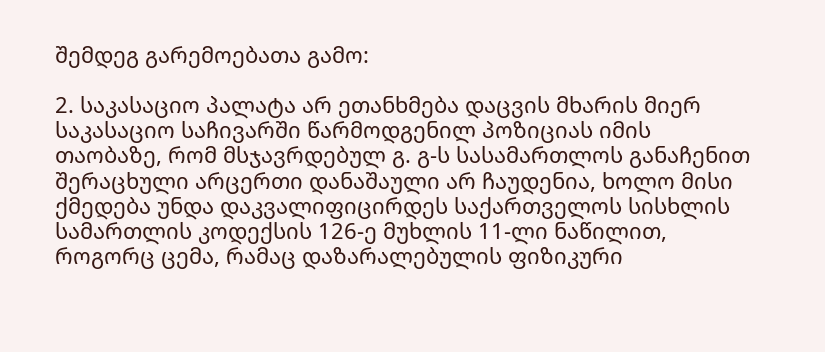შემდეგ გარემოებათა გამო:

2. საკასაციო პალატა არ ეთანხმება დაცვის მხარის მიერ საკასაციო საჩივარში წარმოდგენილ პოზიციას იმის თაობაზე, რომ მსჯავრდებულ გ. გ-ს სასამართლოს განაჩენით შერაცხული არცერთი დანაშაული არ ჩაუდენია, ხოლო მისი ქმედება უნდა დაკვალიფიცირდეს საქართველოს სისხლის სამართლის კოდექსის 126-ე მუხლის 11-ლი ნაწილით, როგორც ცემა, რამაც დაზარალებულის ფიზიკური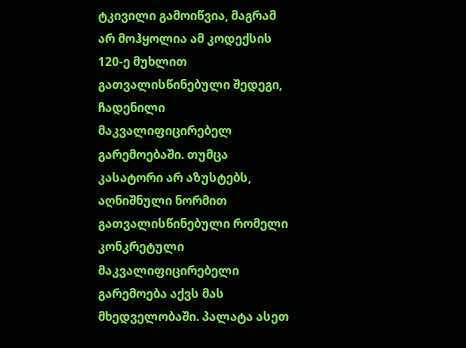ტკივილი გამოიწვია, მაგრამ არ მოჰყოლია ამ კოდექსის 120-ე მუხლით გათვალისწინებული შედეგი, ჩადენილი მაკვალიფიცირებელ გარემოებაში. თუმცა კასატორი არ აზუსტებს, აღნიშნული ნორმით გათვალისწინებული რომელი კონკრეტული მაკვალიფიცირებელი გარემოება აქვს მას მხედველობაში. პალატა ასეთ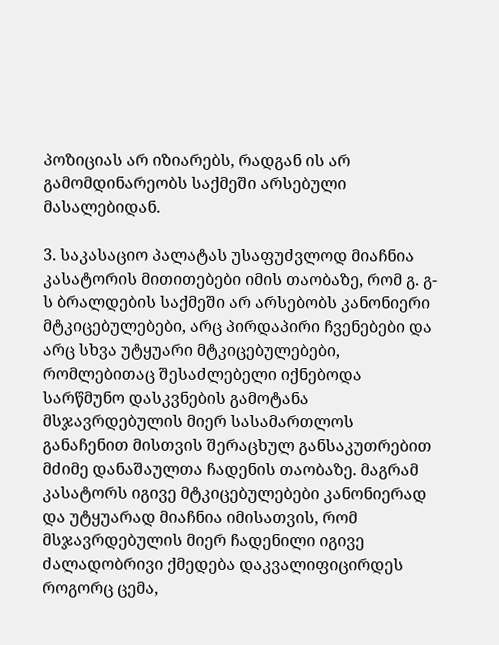პოზიციას არ იზიარებს, რადგან ის არ გამომდინარეობს საქმეში არსებული მასალებიდან.

3. საკასაციო პალატას უსაფუძვლოდ მიაჩნია კასატორის მითითებები იმის თაობაზე, რომ გ. გ-ს ბრალდების საქმეში არ არსებობს კანონიერი მტკიცებულებები, არც პირდაპირი ჩვენებები და არც სხვა უტყუარი მტკიცებულებები, რომლებითაც შესაძლებელი იქნებოდა სარწმუნო დასკვნების გამოტანა მსჯავრდებულის მიერ სასამართლოს განაჩენით მისთვის შერაცხულ განსაკუთრებით მძიმე დანაშაულთა ჩადენის თაობაზე. მაგრამ კასატორს იგივე მტკიცებულებები კანონიერად და უტყუარად მიაჩნია იმისათვის, რომ მსჯავრდებულის მიერ ჩადენილი იგივე ძალადობრივი ქმედება დაკვალიფიცირდეს როგორც ცემა,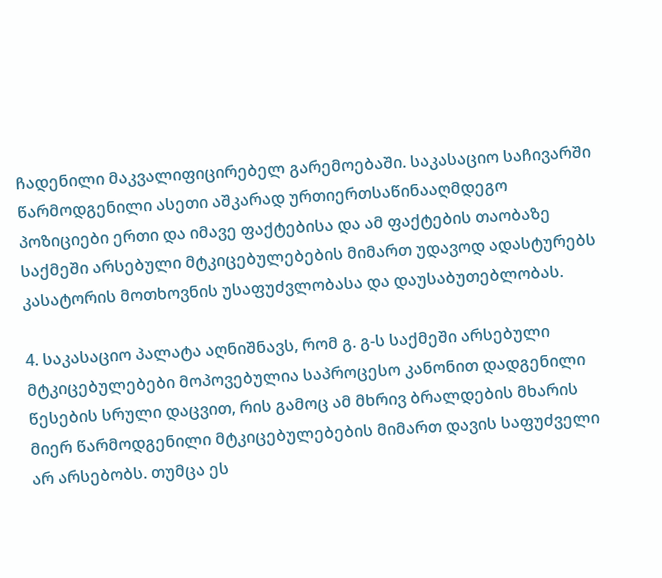ჩადენილი მაკვალიფიცირებელ გარემოებაში. საკასაციო საჩივარში წარმოდგენილი ასეთი აშკარად ურთიერთსაწინააღმდეგო პოზიციები ერთი და იმავე ფაქტებისა და ამ ფაქტების თაობაზე საქმეში არსებული მტკიცებულებების მიმართ უდავოდ ადასტურებს კასატორის მოთხოვნის უსაფუძვლობასა და დაუსაბუთებლობას.

4. საკასაციო პალატა აღნიშნავს, რომ გ. გ-ს საქმეში არსებული მტკიცებულებები მოპოვებულია საპროცესო კანონით დადგენილი წესების სრული დაცვით, რის გამოც ამ მხრივ ბრალდების მხარის მიერ წარმოდგენილი მტკიცებულებების მიმართ დავის საფუძველი არ არსებობს. თუმცა ეს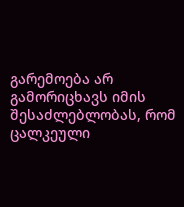გარემოება არ გამორიცხავს იმის შესაძლებლობას, რომ ცალკეული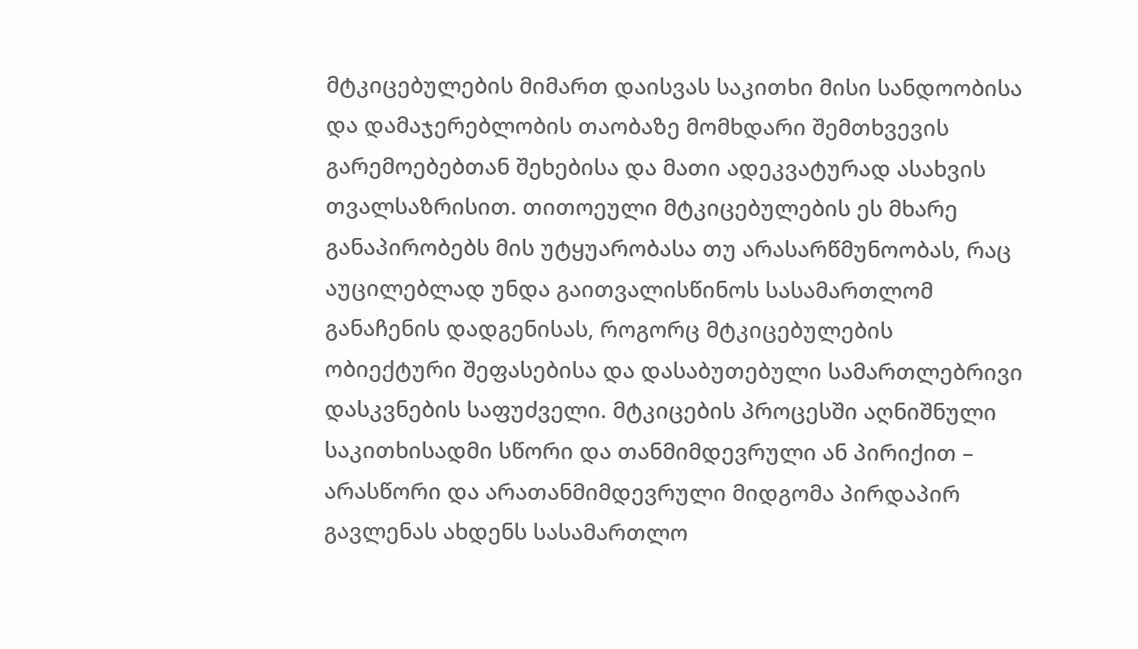მტკიცებულების მიმართ დაისვას საკითხი მისი სანდოობისა და დამაჯერებლობის თაობაზე მომხდარი შემთხვევის გარემოებებთან შეხებისა და მათი ადეკვატურად ასახვის თვალსაზრისით. თითოეული მტკიცებულების ეს მხარე განაპირობებს მის უტყუარობასა თუ არასარწმუნოობას, რაც აუცილებლად უნდა გაითვალისწინოს სასამართლომ განაჩენის დადგენისას, როგორც მტკიცებულების ობიექტური შეფასებისა და დასაბუთებული სამართლებრივი დასკვნების საფუძველი. მტკიცების პროცესში აღნიშნული საკითხისადმი სწორი და თანმიმდევრული ან პირიქით – არასწორი და არათანმიმდევრული მიდგომა პირდაპირ გავლენას ახდენს სასამართლო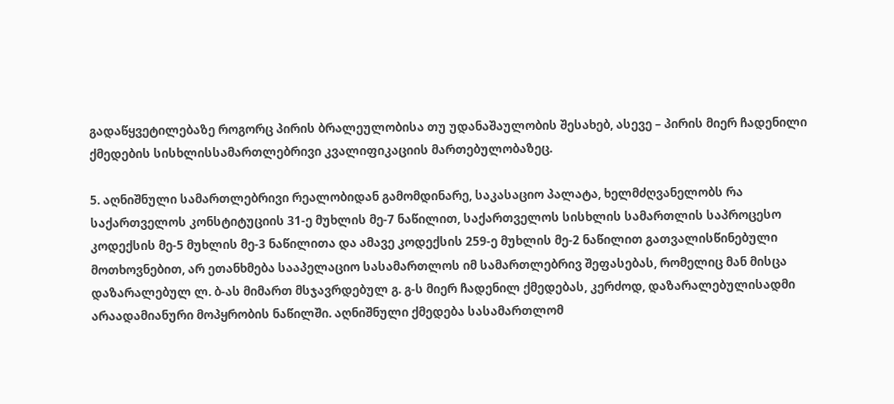გადაწყვეტილებაზე როგორც პირის ბრალეულობისა თუ უდანაშაულობის შესახებ, ასევე – პირის მიერ ჩადენილი ქმედების სისხლისსამართლებრივი კვალიფიკაციის მართებულობაზეც.

5. აღნიშნული სამართლებრივი რეალობიდან გამომდინარე, საკასაციო პალატა, ხელმძღვანელობს რა საქართველოს კონსტიტუციის 31-ე მუხლის მე-7 ნაწილით, საქართველოს სისხლის სამართლის საპროცესო კოდექსის მე-5 მუხლის მე-3 ნაწილითა და ამავე კოდექსის 259-ე მუხლის მე-2 ნაწილით გათვალისწინებული მოთხოვნებით, არ ეთანხმება სააპელაციო სასამართლოს იმ სამართლებრივ შეფასებას, რომელიც მან მისცა დაზარალებულ ლ. ბ-ას მიმართ მსჯავრდებულ გ. გ-ს მიერ ჩადენილ ქმედებას, კერძოდ, დაზარალებულისადმი არაადამიანური მოპყრობის ნაწილში. აღნიშნული ქმედება სასამართლომ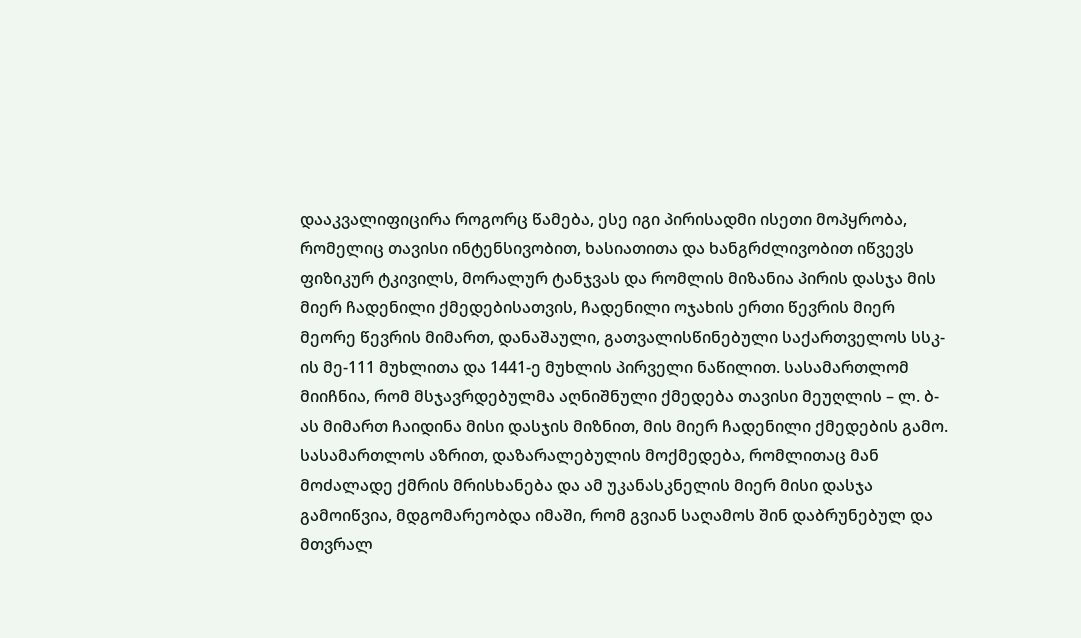დააკვალიფიცირა როგორც წამება, ესე იგი პირისადმი ისეთი მოპყრობა, რომელიც თავისი ინტენსივობით, ხასიათითა და ხანგრძლივობით იწვევს ფიზიკურ ტკივილს, მორალურ ტანჯვას და რომლის მიზანია პირის დასჯა მის მიერ ჩადენილი ქმედებისათვის, ჩადენილი ოჯახის ერთი წევრის მიერ მეორე წევრის მიმართ, დანაშაული, გათვალისწინებული საქართველოს სსკ-ის მე-111 მუხლითა და 1441-ე მუხლის პირველი ნაწილით. სასამართლომ მიიჩნია, რომ მსჯავრდებულმა აღნიშნული ქმედება თავისი მეუღლის – ლ. ბ-ას მიმართ ჩაიდინა მისი დასჯის მიზნით, მის მიერ ჩადენილი ქმედების გამო. სასამართლოს აზრით, დაზარალებულის მოქმედება, რომლითაც მან მოძალადე ქმრის მრისხანება და ამ უკანასკნელის მიერ მისი დასჯა გამოიწვია, მდგომარეობდა იმაში, რომ გვიან საღამოს შინ დაბრუნებულ და მთვრალ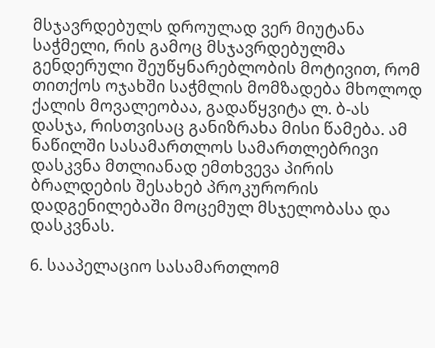მსჯავრდებულს დროულად ვერ მიუტანა საჭმელი, რის გამოც მსჯავრდებულმა გენდერული შეუწყნარებლობის მოტივით, რომ თითქოს ოჯახში საჭმლის მომზადება მხოლოდ ქალის მოვალეობაა, გადაწყვიტა ლ. ბ-ას დასჯა, რისთვისაც განიზრახა მისი წამება. ამ ნაწილში სასამართლოს სამართლებრივი დასკვნა მთლიანად ემთხვევა პირის ბრალდების შესახებ პროკურორის დადგენილებაში მოცემულ მსჯელობასა და დასკვნას.

6. სააპელაციო სასამართლომ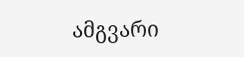ამგვარი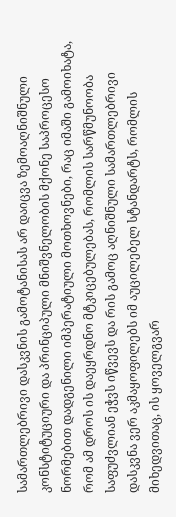სამართლებრივი დასკვნის გამოტანისას არ დაიცვა ზემოაღნიშნული კონსტიტუციური და პრინციპული მნიშვნელობის მქონე საპროცესო ნორმებით დადგენილი იმპერატიული მოთხოვნები, რაც იმაში გამოიხატა, რომ ამ დროს ის დაეყრდნო მტკიცებულებას, რომლის სარწმუნოობა საფუძვლიან ეჭვს იწვევს და რის გამოც აღნიშნული სამართლებრივი დასკვნა ვერ აკმაყოფილებს იმ აუცილებელ სტანდარტს, რომლის მიხედვითაც, ის ყოველგვარ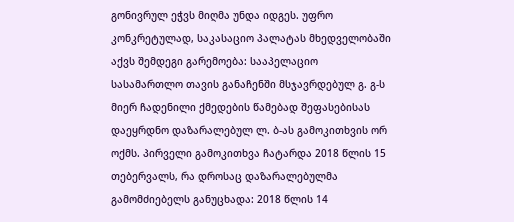გონივრულ ეჭვს მიღმა უნდა იდგეს. უფრო კონკრეტულად, საკასაციო პალატას მხედველობაში აქვს შემდეგი გარემოება: სააპელაციო სასამართლო თავის განაჩენში მსჯავრდებულ გ. გ-ს მიერ ჩადენილი ქმედების წამებად შეფასებისას დაეყრდნო დაზარალებულ ლ. ბ-ას გამოკითხვის ორ ოქმს. პირველი გამოკითხვა ჩატარდა 2018 წლის 15 თებერვალს, რა დროსაც დაზარალებულმა გამომძიებელს განუცხადა: 2018 წლის 14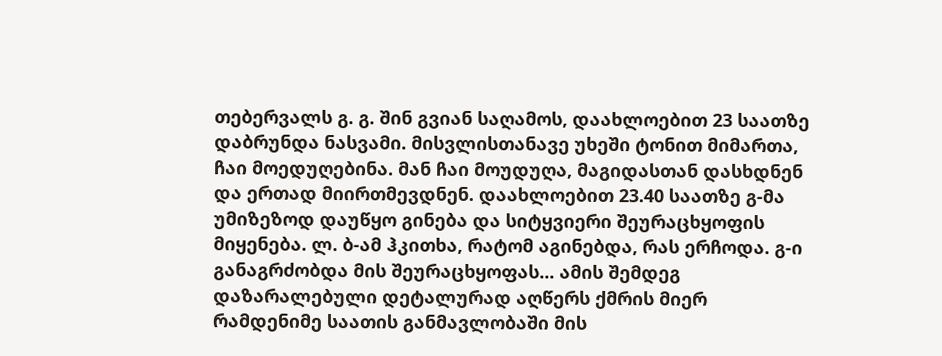თებერვალს გ. გ. შინ გვიან საღამოს, დაახლოებით 23 საათზე დაბრუნდა ნასვამი. მისვლისთანავე უხეში ტონით მიმართა, ჩაი მოედუღებინა. მან ჩაი მოუდუღა, მაგიდასთან დასხდნენ და ერთად მიირთმევდნენ. დაახლოებით 23.40 საათზე გ-მა უმიზეზოდ დაუწყო გინება და სიტყვიერი შეურაცხყოფის მიყენება. ლ. ბ-ამ ჰკითხა, რატომ აგინებდა, რას ერჩოდა. გ-ი განაგრძობდა მის შეურაცხყოფას... ამის შემდეგ დაზარალებული დეტალურად აღწერს ქმრის მიერ რამდენიმე საათის განმავლობაში მის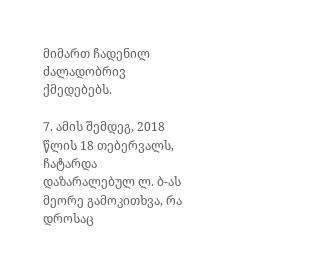მიმართ ჩადენილ ძალადობრივ ქმედებებს.

7. ამის შემდეგ, 2018 წლის 18 თებერვალს, ჩატარდა დაზარალებულ ლ. ბ-ას მეორე გამოკითხვა, რა დროსაც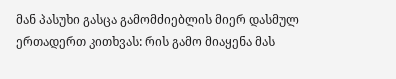მან პასუხი გასცა გამომძიებლის მიერ დასმულ ერთადერთ კითხვას: რის გამო მიაყენა მას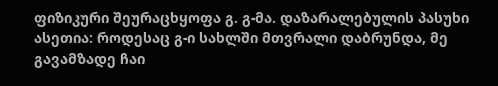ფიზიკური შეურაცხყოფა გ. გ-მა. დაზარალებულის პასუხი ასეთია: როდესაც გ-ი სახლში მთვრალი დაბრუნდა, მე გავამზადე ჩაი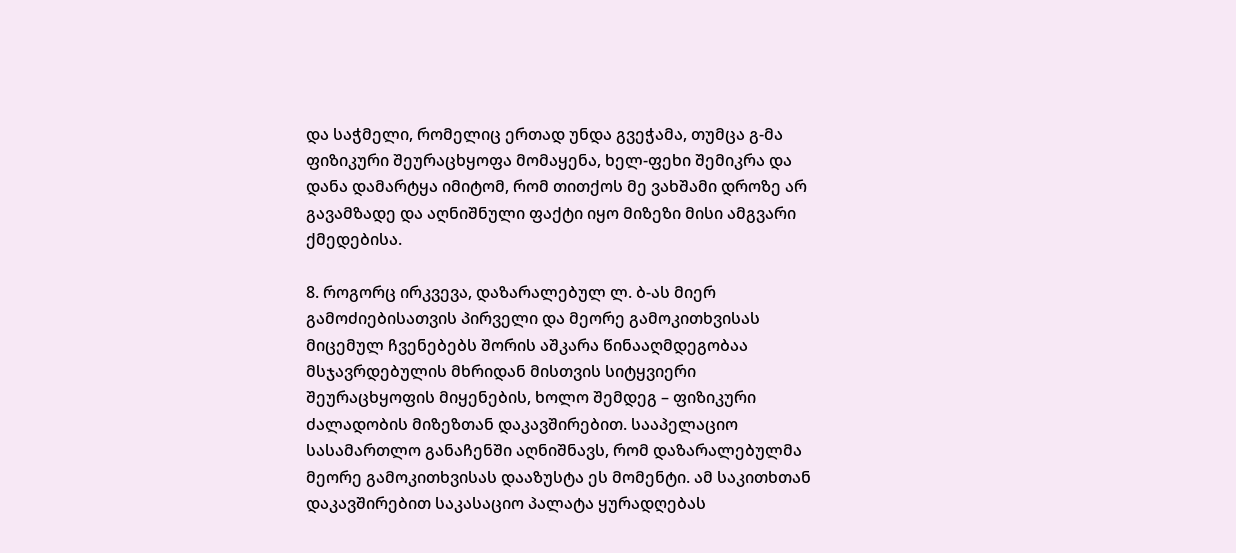და საჭმელი, რომელიც ერთად უნდა გვეჭამა, თუმცა გ-მა ფიზიკური შეურაცხყოფა მომაყენა, ხელ-ფეხი შემიკრა და დანა დამარტყა იმიტომ, რომ თითქოს მე ვახშამი დროზე არ გავამზადე და აღნიშნული ფაქტი იყო მიზეზი მისი ამგვარი ქმედებისა.

8. როგორც ირკვევა, დაზარალებულ ლ. ბ-ას მიერ გამოძიებისათვის პირველი და მეორე გამოკითხვისას მიცემულ ჩვენებებს შორის აშკარა წინააღმდეგობაა მსჯავრდებულის მხრიდან მისთვის სიტყვიერი შეურაცხყოფის მიყენების, ხოლო შემდეგ – ფიზიკური ძალადობის მიზეზთან დაკავშირებით. სააპელაციო სასამართლო განაჩენში აღნიშნავს, რომ დაზარალებულმა მეორე გამოკითხვისას დააზუსტა ეს მომენტი. ამ საკითხთან დაკავშირებით საკასაციო პალატა ყურადღებას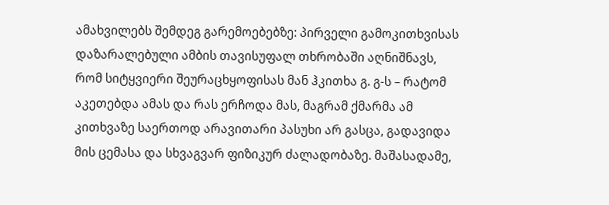ამახვილებს შემდეგ გარემოებებზე: პირველი გამოკითხვისას დაზარალებული ამბის თავისუფალ თხრობაში აღნიშნავს, რომ სიტყვიერი შეურაცხყოფისას მან ჰკითხა გ. გ-ს – რატომ აკეთებდა ამას და რას ერჩოდა მას, მაგრამ ქმარმა ამ კითხვაზე საერთოდ არავითარი პასუხი არ გასცა, გადავიდა მის ცემასა და სხვაგვარ ფიზიკურ ძალადობაზე. მაშასადამე,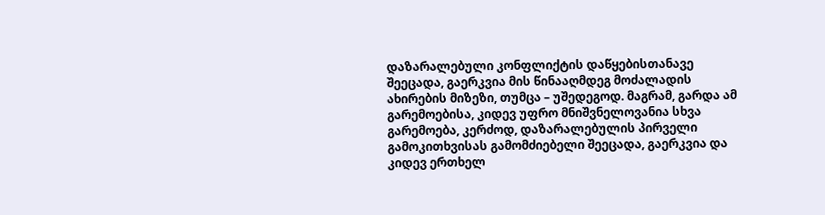დაზარალებული კონფლიქტის დაწყებისთანავე შეეცადა, გაერკვია მის წინააღმდეგ მოძალადის ახირების მიზეზი, თუმცა – უშედეგოდ. მაგრამ, გარდა ამ გარემოებისა, კიდევ უფრო მნიშვნელოვანია სხვა გარემოება, კერძოდ, დაზარალებულის პირველი გამოკითხვისას გამომძიებელი შეეცადა, გაერკვია და კიდევ ერთხელ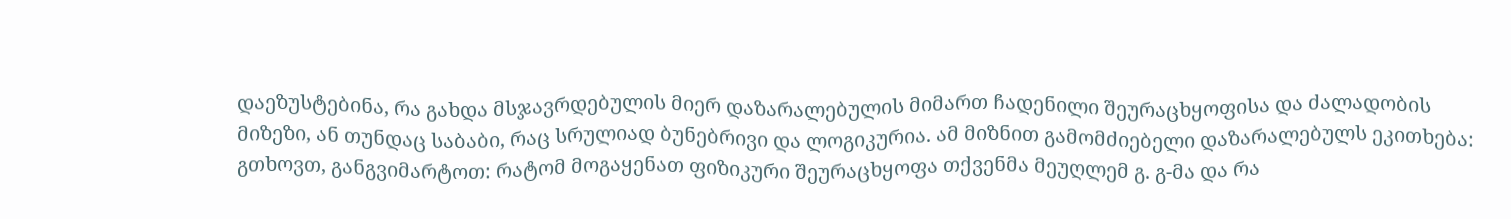დაეზუსტებინა, რა გახდა მსჯავრდებულის მიერ დაზარალებულის მიმართ ჩადენილი შეურაცხყოფისა და ძალადობის მიზეზი, ან თუნდაც საბაბი, რაც სრულიად ბუნებრივი და ლოგიკურია. ამ მიზნით გამომძიებელი დაზარალებულს ეკითხება: გთხოვთ, განგვიმარტოთ: რატომ მოგაყენათ ფიზიკური შეურაცხყოფა თქვენმა მეუღლემ გ. გ-მა და რა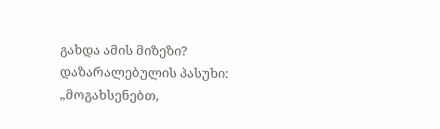გახდა ამის მიზეზი? დაზარალებულის პასუხი: „მოგახსენებთ,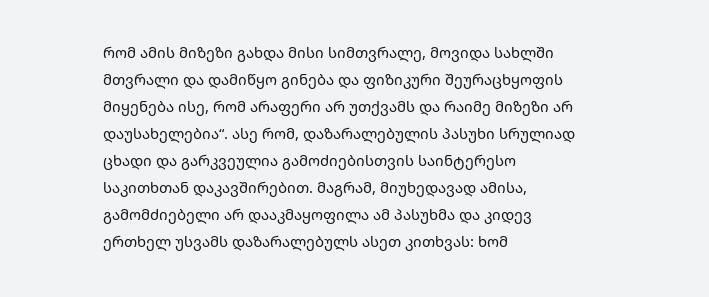რომ ამის მიზეზი გახდა მისი სიმთვრალე, მოვიდა სახლში მთვრალი და დამიწყო გინება და ფიზიკური შეურაცხყოფის მიყენება ისე, რომ არაფერი არ უთქვამს და რაიმე მიზეზი არ დაუსახელებია“. ასე რომ, დაზარალებულის პასუხი სრულიად ცხადი და გარკვეულია გამოძიებისთვის საინტერესო საკითხთან დაკავშირებით. მაგრამ, მიუხედავად ამისა, გამომძიებელი არ დააკმაყოფილა ამ პასუხმა და კიდევ ერთხელ უსვამს დაზარალებულს ასეთ კითხვას: ხომ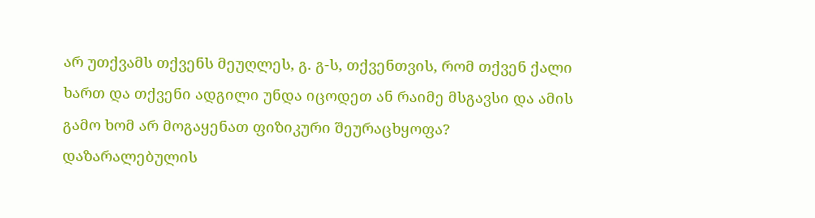არ უთქვამს თქვენს მეუღლეს, გ. გ-ს, თქვენთვის, რომ თქვენ ქალი ხართ და თქვენი ადგილი უნდა იცოდეთ ან რაიმე მსგავსი და ამის გამო ხომ არ მოგაყენათ ფიზიკური შეურაცხყოფა? დაზარალებულის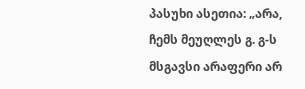პასუხი ასეთია: „არა, ჩემს მეუღლეს გ. გ-ს მსგავსი არაფერი არ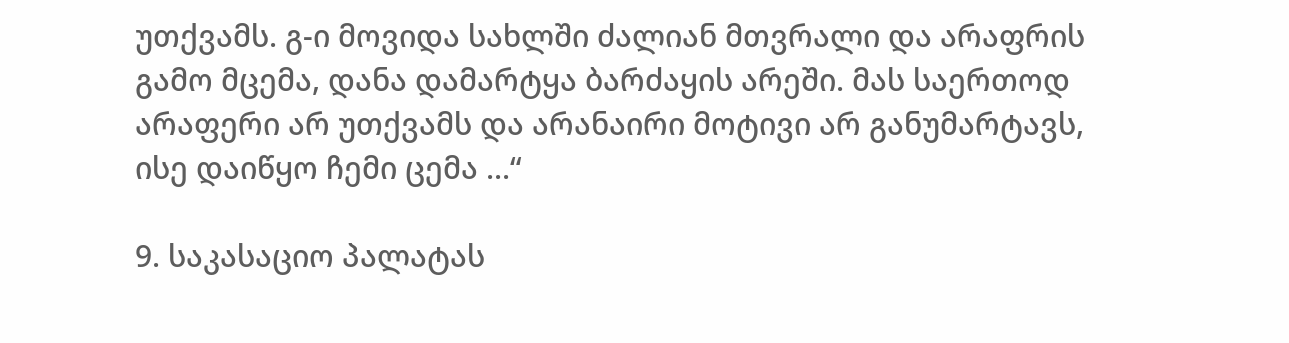უთქვამს. გ-ი მოვიდა სახლში ძალიან მთვრალი და არაფრის გამო მცემა, დანა დამარტყა ბარძაყის არეში. მას საერთოდ არაფერი არ უთქვამს და არანაირი მოტივი არ განუმარტავს, ისე დაიწყო ჩემი ცემა ...“

9. საკასაციო პალატას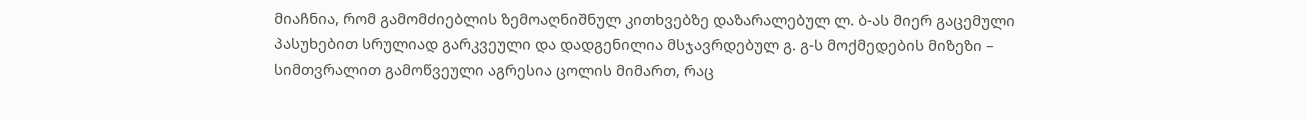მიაჩნია, რომ გამომძიებლის ზემოაღნიშნულ კითხვებზე დაზარალებულ ლ. ბ-ას მიერ გაცემული პასუხებით სრულიად გარკვეული და დადგენილია მსჯავრდებულ გ. გ-ს მოქმედების მიზეზი – სიმთვრალით გამოწვეული აგრესია ცოლის მიმართ, რაც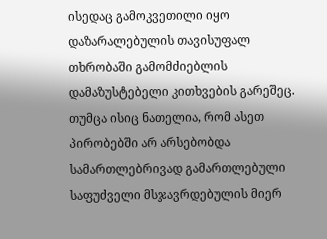ისედაც გამოკვეთილი იყო დაზარალებულის თავისუფალ თხრობაში გამომძიებლის დამაზუსტებელი კითხვების გარეშეც. თუმცა ისიც ნათელია, რომ ასეთ პირობებში არ არსებობდა სამართლებრივად გამართლებული საფუძველი მსჯავრდებულის მიერ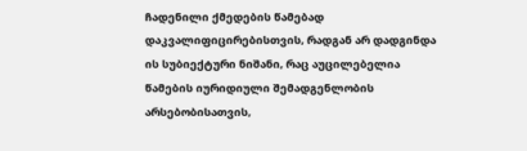ჩადენილი ქმედების წამებად დაკვალიფიცირებისთვის, რადგან არ დადგინდა ის სუბიექტური ნიშანი, რაც აუცილებელია წამების იურიდიული შემადგენლობის არსებობისათვის,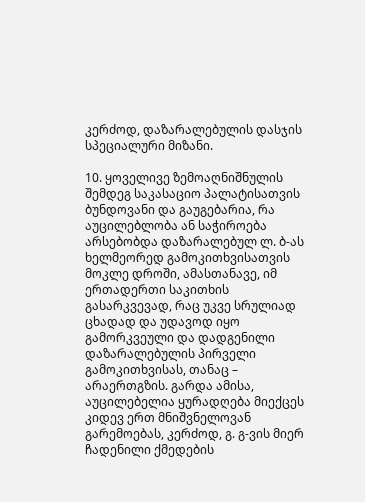კერძოდ, დაზარალებულის დასჯის სპეციალური მიზანი.

10. ყოველივე ზემოაღნიშნულის შემდეგ საკასაციო პალატისათვის ბუნდოვანი და გაუგებარია, რა აუცილებლობა ან საჭიროება არსებობდა დაზარალებულ ლ. ბ-ას ხელმეორედ გამოკითხვისათვის მოკლე დროში, ამასთანავე, იმ ერთადერთი საკითხის გასარკვევად, რაც უკვე სრულიად ცხადად და უდავოდ იყო გამორკვეული და დადგენილი დაზარალებულის პირველი გამოკითხვისას, თანაც – არაერთგზის. გარდა ამისა, აუცილებელია ყურადღება მიექცეს კიდევ ერთ მნიშვნელოვან გარემოებას, კერძოდ, გ. გ-ვის მიერ ჩადენილი ქმედების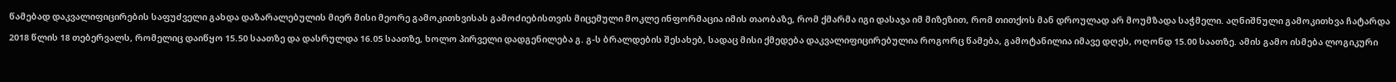წამებად დაკვალიფიცირების საფუძველი გახდა დაზარალებულის მიერ მისი მეორე გამოკითხვისას გამოძიებისთვის მიცემული მოკლე ინფორმაცია იმის თაობაზე, რომ ქმარმა იგი დასაჯა იმ მიზეზით, რომ თითქოს მან დროულად არ მოუმზადა საჭმელი. აღნიშნული გამოკითხვა ჩატარდა 2018 წლის 18 თებერვალს, რომელიც დაიწყო 15.50 საათზე და დასრულდა 16.05 საათზე, ხოლო პირველი დადგენილება გ. გ-ს ბრალდების შესახებ, სადაც მისი ქმედება დაკვალიფიცირებულია როგორც წამება, გამოტანილია იმავე დღეს, ოღონდ 15.00 საათზე. ამის გამო ისმება ლოგიკური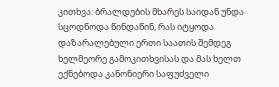კითხვა: ბრალდების მხარეს საიდან უნდა სცოდნოდა წინდაწინ, რას იტყოდა დაზარალებული ერთი საათის შემდეგ ხელმეორე გამოკითხვისას და მას ხელთ ექნებოდა კანონიერი საფუძველი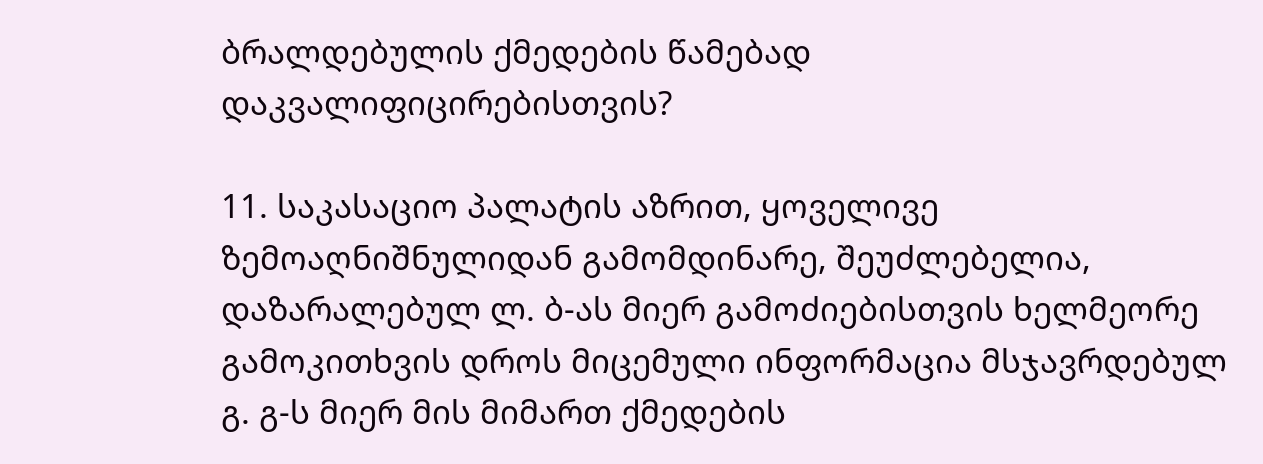ბრალდებულის ქმედების წამებად დაკვალიფიცირებისთვის?

11. საკასაციო პალატის აზრით, ყოველივე ზემოაღნიშნულიდან გამომდინარე, შეუძლებელია, დაზარალებულ ლ. ბ-ას მიერ გამოძიებისთვის ხელმეორე გამოკითხვის დროს მიცემული ინფორმაცია მსჯავრდებულ გ. გ-ს მიერ მის მიმართ ქმედების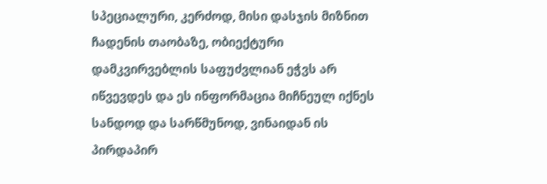სპეციალური, კერძოდ, მისი დასჯის მიზნით ჩადენის თაობაზე, ობიექტური დამკვირვებლის საფუძვლიან ეჭვს არ იწვევდეს და ეს ინფორმაცია მიჩნეულ იქნეს სანდოდ და სარწმუნოდ, ვინაიდან ის პირდაპირ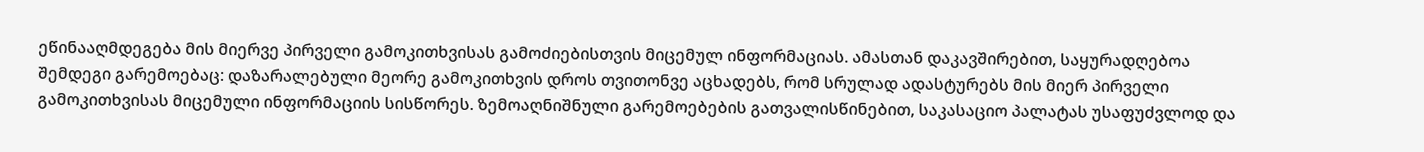ეწინააღმდეგება მის მიერვე პირველი გამოკითხვისას გამოძიებისთვის მიცემულ ინფორმაციას. ამასთან დაკავშირებით, საყურადღებოა შემდეგი გარემოებაც: დაზარალებული მეორე გამოკითხვის დროს თვითონვე აცხადებს, რომ სრულად ადასტურებს მის მიერ პირველი გამოკითხვისას მიცემული ინფორმაციის სისწორეს. ზემოაღნიშნული გარემოებების გათვალისწინებით, საკასაციო პალატას უსაფუძვლოდ და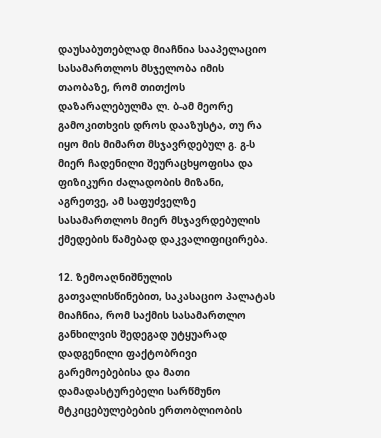დაუსაბუთებლად მიაჩნია სააპელაციო სასამართლოს მსჯელობა იმის თაობაზე, რომ თითქოს დაზარალებულმა ლ. ბ-ამ მეორე გამოკითხვის დროს დააზუსტა, თუ რა იყო მის მიმართ მსჯავრდებულ გ. გ-ს მიერ ჩადენილი შეურაცხყოფისა და ფიზიკური ძალადობის მიზანი, აგრეთვე, ამ საფუძველზე სასამართლოს მიერ მსჯავრდებულის ქმედების წამებად დაკვალიფიცირება.

12. ზემოაღნიშნულის გათვალისწინებით, საკასაციო პალატას მიაჩნია, რომ საქმის სასამართლო განხილვის შედეგად უტყუარად დადგენილი ფაქტობრივი გარემოებებისა და მათი დამადასტურებელი სარწმუნო მტკიცებულებების ერთობლიობის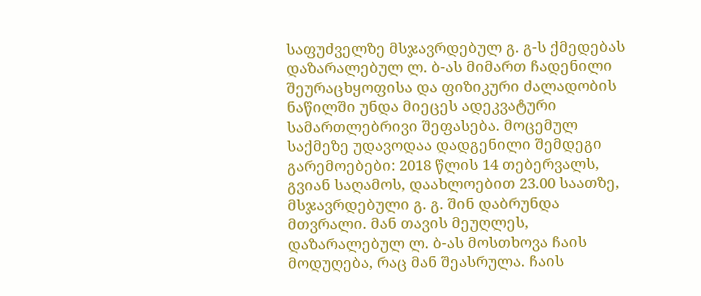საფუძველზე მსჯავრდებულ გ. გ-ს ქმედებას დაზარალებულ ლ. ბ-ას მიმართ ჩადენილი შეურაცხყოფისა და ფიზიკური ძალადობის ნაწილში უნდა მიეცეს ადეკვატური სამართლებრივი შეფასება. მოცემულ საქმეზე უდავოდაა დადგენილი შემდეგი გარემოებები: 2018 წლის 14 თებერვალს, გვიან საღამოს, დაახლოებით 23.00 საათზე, მსჯავრდებული გ. გ. შინ დაბრუნდა მთვრალი. მან თავის მეუღლეს, დაზარალებულ ლ. ბ-ას მოსთხოვა ჩაის მოდუღება, რაც მან შეასრულა. ჩაის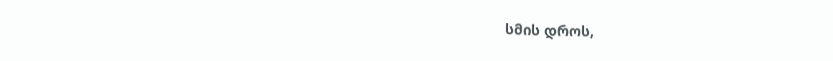სმის დროს,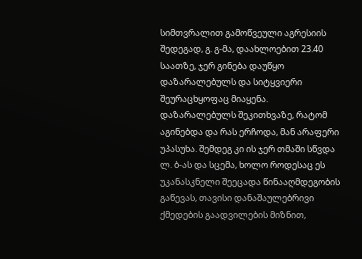სიმთვრალით გამოწვეული აგრესიის შედეგად, გ. გ-მა, დაახლოებით 23.40 საათზე, ჯერ გინება დაუწყო დაზარალებულს და სიტყვიერი შეურაცხყოფაც მიაყენა. დაზარალებულს შეკითხვაზე, რატომ აგინებდა და რას ერჩოდა, მან არაფერი უპასუხა. შემდეგ კი ის ჯერ თმაში სწვდა ლ. ბ-ას და სცემა, ხოლო როდესაც ეს უკანასკნელი შეეცადა წინააღმდეგობის გაწევას, თავისი დანაშაულებრივი ქმედების გაადვილების მიზნით,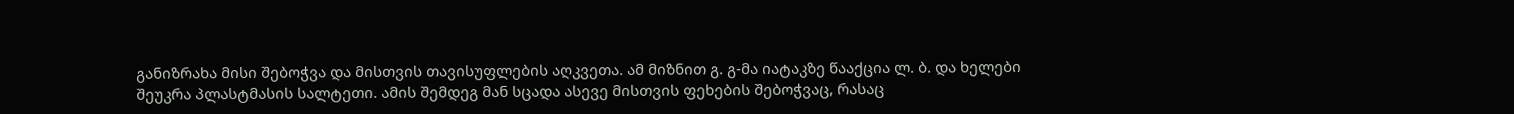განიზრახა მისი შებოჭვა და მისთვის თავისუფლების აღკვეთა. ამ მიზნით გ. გ-მა იატაკზე წააქცია ლ. ბ. და ხელები შეუკრა პლასტმასის სალტეთი. ამის შემდეგ მან სცადა ასევე მისთვის ფეხების შებოჭვაც, რასაც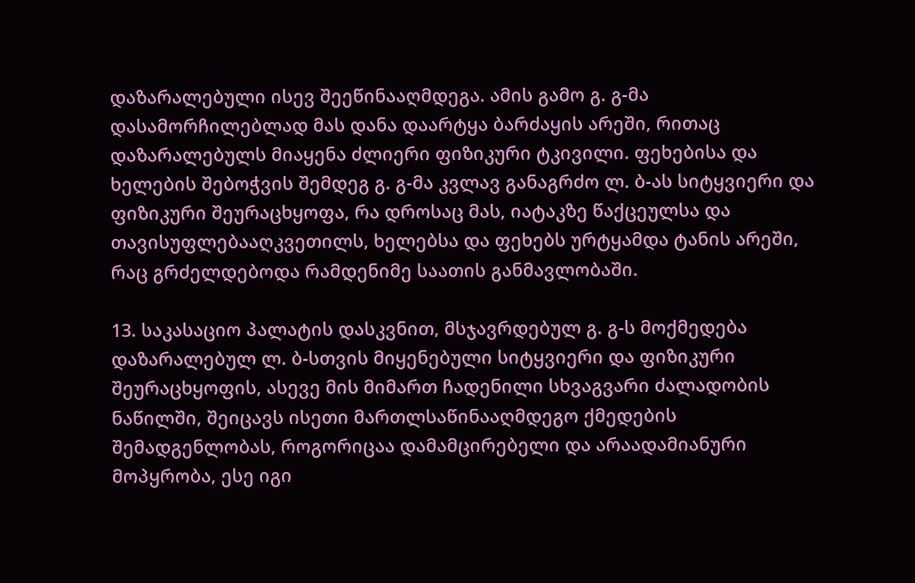დაზარალებული ისევ შეეწინააღმდეგა. ამის გამო გ. გ-მა დასამორჩილებლად მას დანა დაარტყა ბარძაყის არეში, რითაც დაზარალებულს მიაყენა ძლიერი ფიზიკური ტკივილი. ფეხებისა და ხელების შებოჭვის შემდეგ გ. გ-მა კვლავ განაგრძო ლ. ბ-ას სიტყვიერი და ფიზიკური შეურაცხყოფა, რა დროსაც მას, იატაკზე წაქცეულსა და თავისუფლებააღკვეთილს, ხელებსა და ფეხებს ურტყამდა ტანის არეში, რაც გრძელდებოდა რამდენიმე საათის განმავლობაში.

13. საკასაციო პალატის დასკვნით, მსჯავრდებულ გ. გ-ს მოქმედება დაზარალებულ ლ. ბ-სთვის მიყენებული სიტყვიერი და ფიზიკური შეურაცხყოფის, ასევე მის მიმართ ჩადენილი სხვაგვარი ძალადობის ნაწილში, შეიცავს ისეთი მართლსაწინააღმდეგო ქმედების შემადგენლობას, როგორიცაა დამამცირებელი და არაადამიანური მოპყრობა, ესე იგი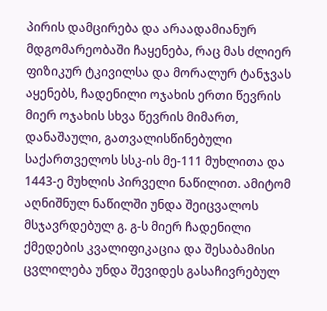პირის დამცირება და არაადამიანურ მდგომარეობაში ჩაყენება, რაც მას ძლიერ ფიზიკურ ტკივილსა და მორალურ ტანჯვას აყენებს, ჩადენილი ოჯახის ერთი წევრის მიერ ოჯახის სხვა წევრის მიმართ, დანაშაული, გათვალისწინებული საქართველოს სსკ-ის მე-111 მუხლითა და 1443-ე მუხლის პირველი ნაწილით. ამიტომ აღნიშნულ ნაწილში უნდა შეიცვალოს მსჯავრდებულ გ. გ-ს მიერ ჩადენილი ქმედების კვალიფიკაცია და შესაბამისი ცვლილება უნდა შევიდეს გასაჩივრებულ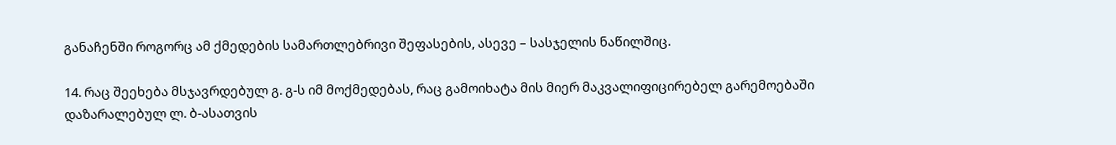განაჩენში როგორც ამ ქმედების სამართლებრივი შეფასების, ასევე – სასჯელის ნაწილშიც.

14. რაც შეეხება მსჯავრდებულ გ. გ-ს იმ მოქმედებას, რაც გამოიხატა მის მიერ მაკვალიფიცირებელ გარემოებაში დაზარალებულ ლ. ბ-ასათვის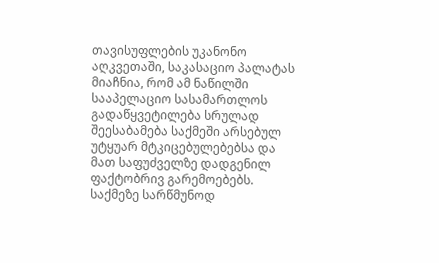თავისუფლების უკანონო აღკვეთაში, საკასაციო პალატას მიაჩნია, რომ ამ ნაწილში სააპელაციო სასამართლოს გადაწყვეტილება სრულად შეესაბამება საქმეში არსებულ უტყუარ მტკიცებულებებსა და მათ საფუძველზე დადგენილ ფაქტობრივ გარემოებებს. საქმეზე სარწმუნოდ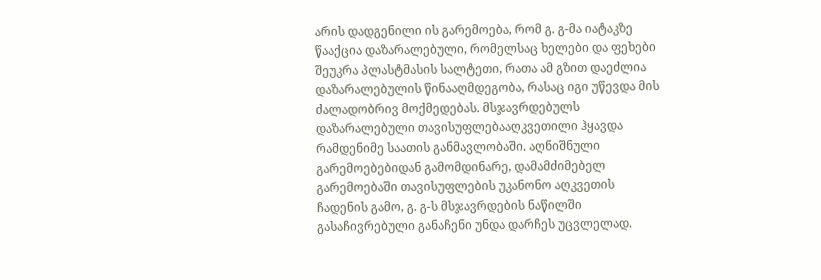არის დადგენილი ის გარემოება, რომ გ. გ-მა იატაკზე წააქცია დაზარალებული, რომელსაც ხელები და ფეხები შეუკრა პლასტმასის სალტეთი, რათა ამ გზით დაეძლია დაზარალებულის წინააღმდეგობა, რასაც იგი უწევდა მის ძალადობრივ მოქმედებას. მსჯავრდებულს დაზარალებული თავისუფლებააღკვეთილი ჰყავდა რამდენიმე საათის განმავლობაში. აღნიშნული გარემოებებიდან გამომდინარე, დამამძიმებელ გარემოებაში თავისუფლების უკანონო აღკვეთის ჩადენის გამო, გ. გ-ს მსჯავრდების ნაწილში გასაჩივრებული განაჩენი უნდა დარჩეს უცვლელად.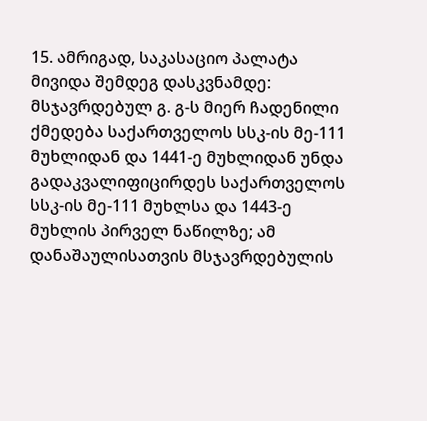15. ამრიგად, საკასაციო პალატა მივიდა შემდეგ დასკვნამდე: მსჯავრდებულ გ. გ-ს მიერ ჩადენილი ქმედება საქართველოს სსკ-ის მე-111 მუხლიდან და 1441-ე მუხლიდან უნდა გადაკვალიფიცირდეს საქართველოს სსკ-ის მე-111 მუხლსა და 1443-ე მუხლის პირველ ნაწილზე; ამ დანაშაულისათვის მსჯავრდებულის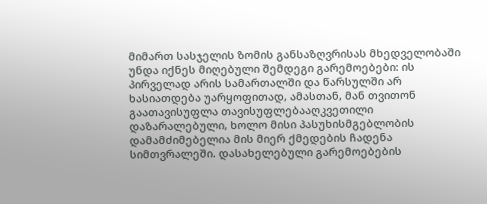მიმართ სასჯელის ზომის განსაზღვრისას მხედველობაში უნდა იქნეს მიღებული შემდეგი გარემოებები: ის პირველად არის სამართალში და წარსულში არ ხასიათდება უარყოფითად, ამასთან, მან თვითონ გაათავისუფლა თავისუფლებააღკვეთილი დაზარალებული, ხოლო მისი პასუხისმგებლობის დამამძიმებელია მის მიერ ქმედების ჩადენა სიმთვრალეში. დასახელებული გარემოებების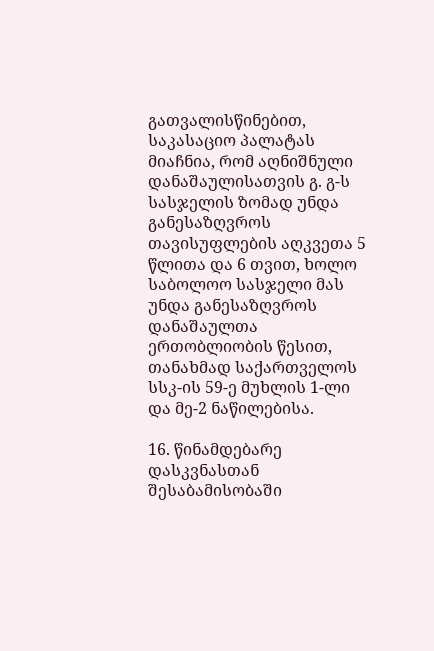გათვალისწინებით, საკასაციო პალატას მიაჩნია, რომ აღნიშნული დანაშაულისათვის გ. გ-ს სასჯელის ზომად უნდა განესაზღვროს თავისუფლების აღკვეთა 5 წლითა და 6 თვით, ხოლო საბოლოო სასჯელი მას უნდა განესაზღვროს დანაშაულთა ერთობლიობის წესით, თანახმად საქართველოს სსკ-ის 59-ე მუხლის 1-ლი და მე-2 ნაწილებისა.

16. წინამდებარე დასკვნასთან შესაბამისობაში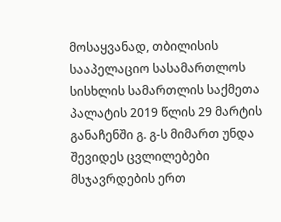მოსაყვანად, თბილისის სააპელაციო სასამართლოს სისხლის სამართლის საქმეთა პალატის 2019 წლის 29 მარტის განაჩენში გ. გ-ს მიმართ უნდა შევიდეს ცვლილებები მსჯავრდების ერთ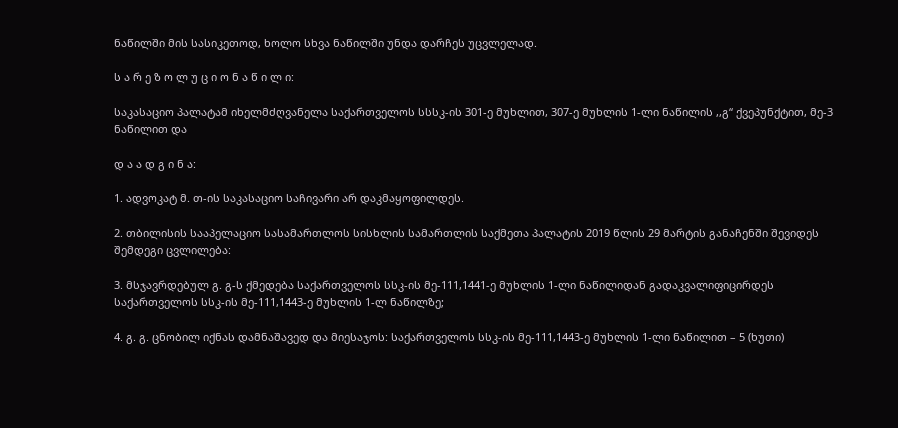ნაწილში მის სასიკეთოდ, ხოლო სხვა ნაწილში უნდა დარჩეს უცვლელად.

ს ა რ ე ზ ო ლ უ ც ი ო ნ ა წ ი ლ ი:

საკასაციო პალატამ იხელმძღვანელა საქართველოს სსსკ-ის 301-ე მუხლით, 307-ე მუხლის 1-ლი ნაწილის ,,გ“ ქვეპუნქტით, მე-3 ნაწილით და

დ ა ა დ გ ი ნ ა:

1. ადვოკატ მ. თ-ის საკასაციო საჩივარი არ დაკმაყოფილდეს.

2. თბილისის სააპელაციო სასამართლოს სისხლის სამართლის საქმეთა პალატის 2019 წლის 29 მარტის განაჩენში შევიდეს შემდეგი ცვლილება:

3. მსჯავრდებულ გ. გ-ს ქმედება საქართველოს სსკ-ის მე-111,1441-ე მუხლის 1-ლი ნაწილიდან გადაკვალიფიცირდეს საქართველოს სსკ-ის მე-111,1443-ე მუხლის 1-ლ ნაწილზე;

4. გ. გ. ცნობილ იქნას დამნაშავედ და მიესაჯოს: საქართველოს სსკ-ის მე-111,1443-ე მუხლის 1-ლი ნაწილით – 5 (ხუთი)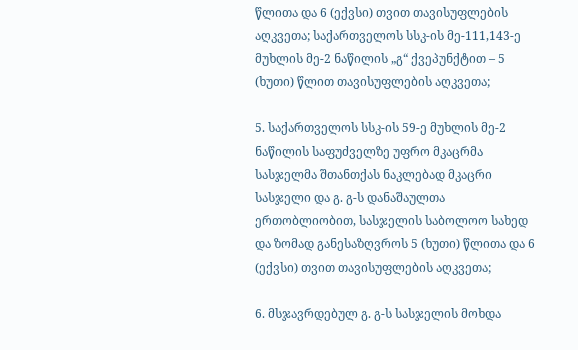წლითა და 6 (ექვსი) თვით თავისუფლების აღკვეთა; საქართველოს სსკ-ის მე-111,143-ე მუხლის მე-2 ნაწილის „გ“ ქვეპუნქტით – 5 (ხუთი) წლით თავისუფლების აღკვეთა;

5. საქართველოს სსკ-ის 59-ე მუხლის მე-2 ნაწილის საფუძველზე უფრო მკაცრმა სასჯელმა შთანთქას ნაკლებად მკაცრი სასჯელი და გ. გ-ს დანაშაულთა ერთობლიობით, სასჯელის საბოლოო სახედ და ზომად განესაზღვროს 5 (ხუთი) წლითა და 6 (ექვსი) თვით თავისუფლების აღკვეთა;

6. მსჯავრდებულ გ. გ-ს სასჯელის მოხდა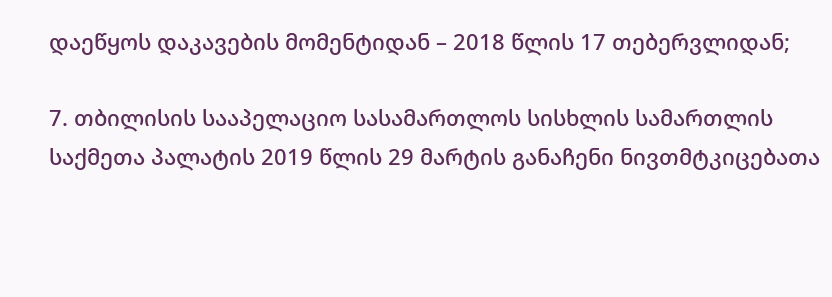დაეწყოს დაკავების მომენტიდან – 2018 წლის 17 თებერვლიდან;

7. თბილისის სააპელაციო სასამართლოს სისხლის სამართლის საქმეთა პალატის 2019 წლის 29 მარტის განაჩენი ნივთმტკიცებათა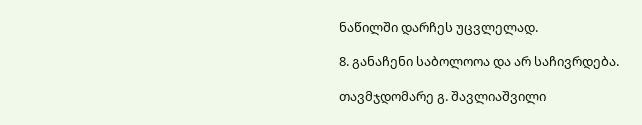ნაწილში დარჩეს უცვლელად.

8. განაჩენი საბოლოოა და არ საჩივრდება.

თავმჯდომარე გ. შავლიაშვილი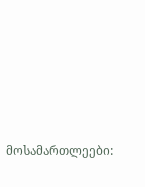მოსამართლეები: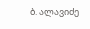ბ. ალავიძე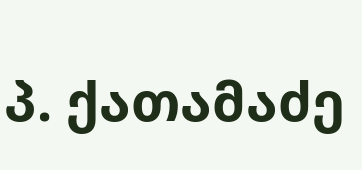პ. ქათამაძე